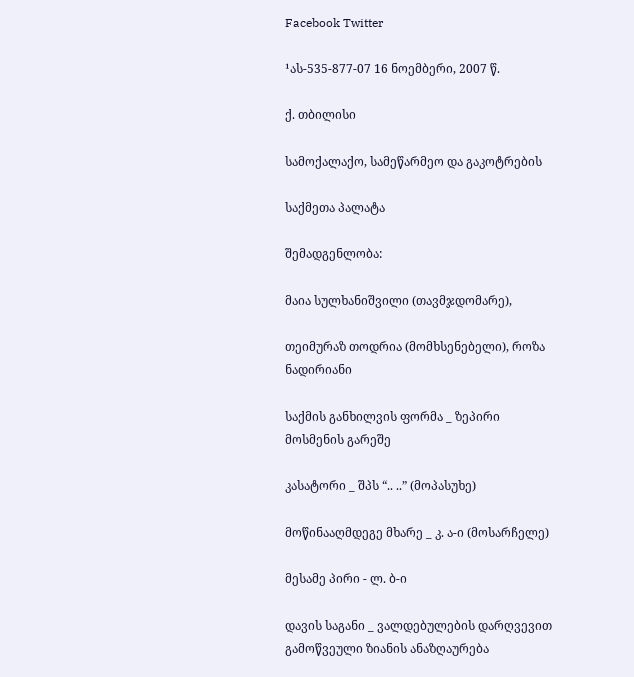Facebook Twitter

¹ას-535-877-07 16 ნოემბერი, 2007 წ.

ქ. თბილისი

სამოქალაქო, სამეწარმეო და გაკოტრების

საქმეთა პალატა

შემადგენლობა:

მაია სულხანიშვილი (თავმჯდომარე),

თეიმურაზ თოდრია (მომხსენებელი), როზა ნადირიანი

საქმის განხილვის ფორმა _ ზეპირი მოსმენის გარეშე

კასატორი _ შპს “.. ..” (მოპასუხე)

მოწინააღმდეგე მხარე _ კ. ა-ი (მოსარჩელე)

მესამე პირი - ლ. ბ-ი

დავის საგანი _ ვალდებულების დარღვევით გამოწვეული ზიანის ანაზღაურება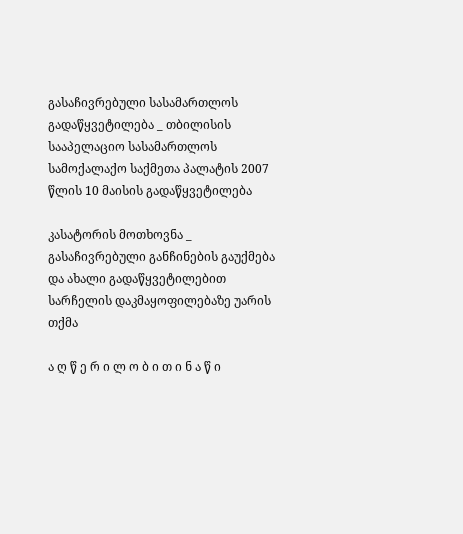გასაჩივრებული სასამართლოს გადაწყვეტილება _ თბილისის სააპელაციო სასამართლოს სამოქალაქო საქმეთა პალატის 2007 წლის 10 მაისის გადაწყვეტილება

კასატორის მოთხოვნა _ გასაჩივრებული განჩინების გაუქმება და ახალი გადაწყვეტილებით სარჩელის დაკმაყოფილებაზე უარის თქმა

ა ღ წ ე რ ი ლ ო ბ ი თ ი ნ ა წ ი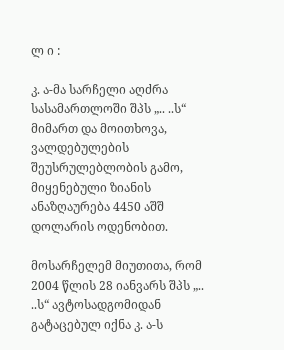ლ ი :

კ. ა-მა სარჩელი აღძრა სასამართლოში შპს „.. ..ს“ მიმართ და მოითხოვა, ვალდებულების შეუსრულებლობის გამო, მიყენებული ზიანის ანაზღაურება 4450 აშშ დოლარის ოდენობით.

მოსარჩელემ მიუთითა, რომ 2004 წლის 28 იანვარს შპს „.. ..ს“ ავტოსადგომიდან გატაცებულ იქნა კ. ა-ს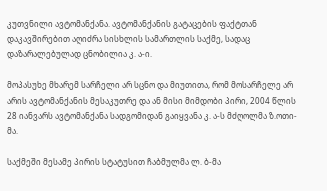კუთვნილი ავტომანქანა. ავტომანქანის გატაცების ფაქტთან დაკავშირებით აღიძრა სისხლის სამართლის საქმე, სადაც დაზარალებულად ცნობილია კ. ა-ი.

მოპასუხე მხარემ სარჩელი არ სცნო და მიუთითა, რომ მოსარჩელე არ არის ავტომანქანის მესაკუთრე და ან მისი მიმდობი პირი, 2004 წლის 28 იანვარს ავტომანქანა სადგომიდან გაიყვანა კ. ა-ს მძღოლმა ზ.ოთი-მა.

საქმეში მესამე პირის სტატუსით ჩაბმულმა ლ. ბ-მა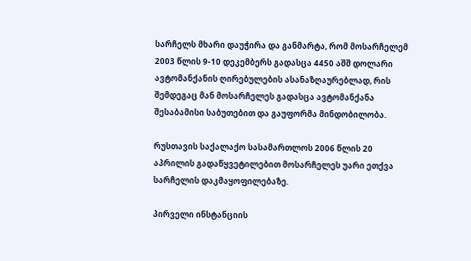სარჩელს მხარი დაუჭირა და განმარტა, რომ მოსარჩელემ 2003 წლის 9-10 დეკემბერს გადასცა 4450 აშშ დოლარი ავტომანქანის ღირებულების ასანაზღაურებლად, რის შემდეგაც მან მოსარჩელეს გადასცა ავტომანქანა შესაბამისი საბუთებით და გაუფორმა მინდობილობა.

რუსთავის საქალაქო სასამართლოს 2006 წლის 20 აპრილის გადაწყვეტილებით მოსარჩელეს უარი ეთქვა სარჩელის დაკმაყოფილებაზე.

პირველი ინსტანციის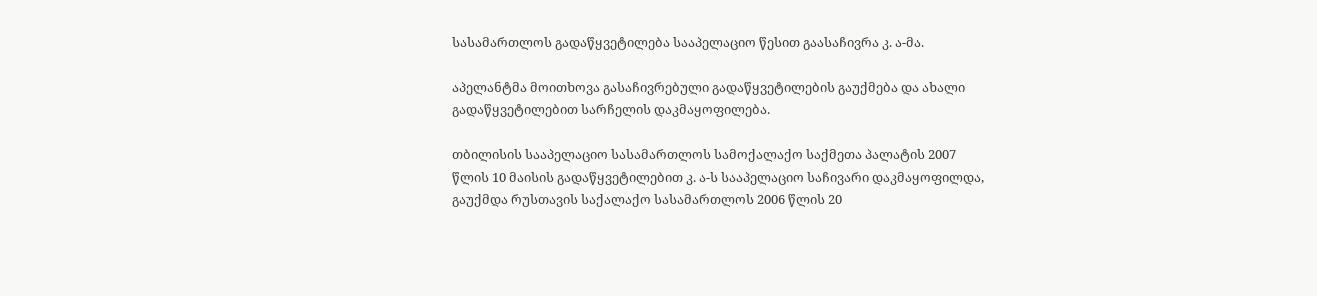სასამართლოს გადაწყვეტილება სააპელაციო წესით გაასაჩივრა კ. ა-მა.

აპელანტმა მოითხოვა გასაჩივრებული გადაწყვეტილების გაუქმება და ახალი გადაწყვეტილებით სარჩელის დაკმაყოფილება.

თბილისის სააპელაციო სასამართლოს სამოქალაქო საქმეთა პალატის 2007 წლის 10 მაისის გადაწყვეტილებით კ. ა-ს სააპელაციო საჩივარი დაკმაყოფილდა, გაუქმდა რუსთავის საქალაქო სასამართლოს 2006 წლის 20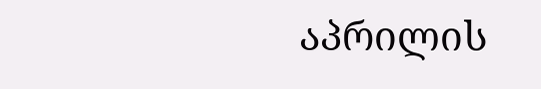აპრილის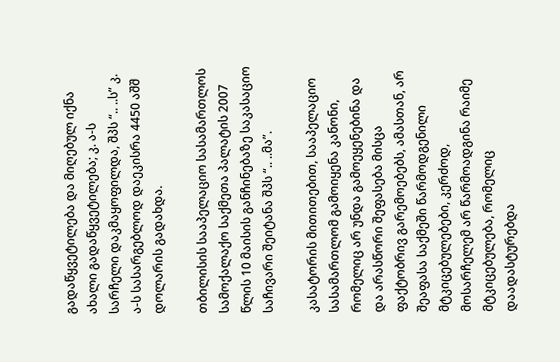გადაწყვეტილება და მიღებულ იქნა ახალი გადაწყვეტილება; კ. ა-ს სარჩელი დაკმაყოფილდა, შპს “.. ..ს” კ. ა-ს სასარგებლოდ დაეკისრა 4450 აშშ დოლარის გადახდა.

თბილისის სააპელაციო სასამართლოს სამოქალაქო საქმეთა პალატის 2007 წლის 10 მაისის განჩინებაზე საკასაციო საჩივარი შეიტანა შპს “.. ..მა”.

კასატორის მითითებით, სააპელაციო სასამართლომ გამოიყენა კანონი, რომელიც არ უნდა გამოეყენებინა და და არასწორი შეფასება მისცა ფაქტობრივ გარემოებებს, ამასთან, არ შეაფასა საქმეში წარმოდგენილი მტკიცებულებები, კერძოდ, მოსარჩელემ არ წარმოადგინა რაიმე მტკიცებულება, რომელიც დაადასტურებდა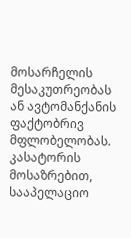მოსარჩელის მესაკუთრეობას ან ავტომანქანის ფაქტობრივ მფლობელობას. კასატორის მოსაზრებით, სააპელაციო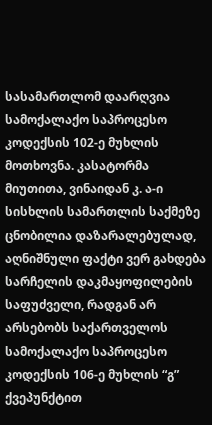სასამართლომ დაარღვია სამოქალაქო საპროცესო კოდექსის 102-ე მუხლის მოთხოვნა. კასატორმა მიუთითა, ვინაიდან კ. ა-ი სისხლის სამართლის საქმეზე ცნობილია დაზარალებულად, აღნიშნული ფაქტი ვერ გახდება სარჩელის დაკმაყოფილების საფუძველი, რადგან არ არსებობს საქართველოს სამოქალაქო საპროცესო კოდექსის 106-ე მუხლის “გ” ქვეპუნქტით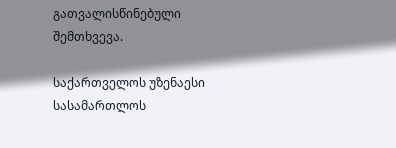გათვალისწინებული შემთხვევა.

საქართველოს უზენაესი სასამართლოს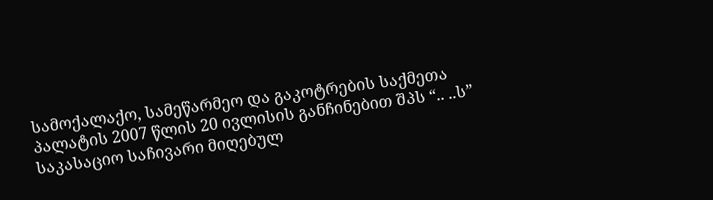სამოქალაქო, სამეწარმეო და გაკოტრების საქმეთა პალატის 2007 წლის 20 ივლისის განჩინებით შპს “.. ..ს” საკასაციო საჩივარი მიღებულ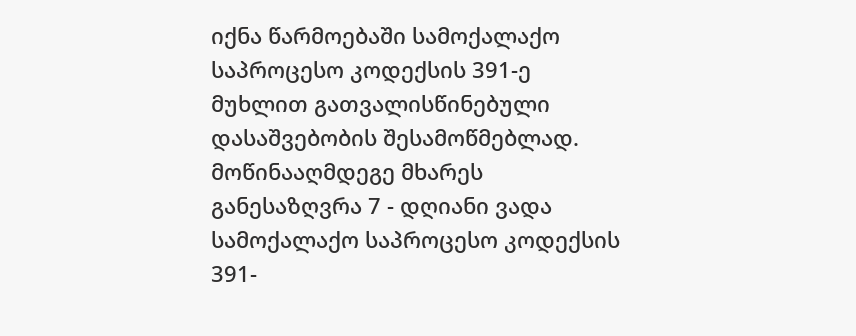იქნა წარმოებაში სამოქალაქო საპროცესო კოდექსის 391-ე მუხლით გათვალისწინებული დასაშვებობის შესამოწმებლად. მოწინააღმდეგე მხარეს განესაზღვრა 7 - დღიანი ვადა სამოქალაქო საპროცესო კოდექსის 391-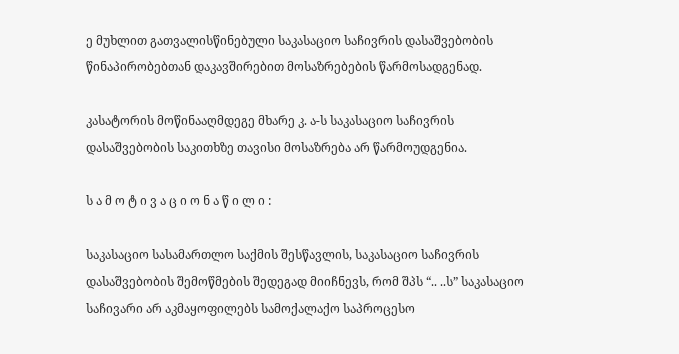ე მუხლით გათვალისწინებული საკასაციო საჩივრის დასაშვებობის წინაპირობებთან დაკავშირებით მოსაზრებების წარმოსადგენად.

კასატორის მოწინააღმდეგე მხარე კ. ა-ს საკასაციო საჩივრის დასაშვებობის საკითხზე თავისი მოსაზრება არ წარმოუდგენია.

ს ა მ ო ტ ი ვ ა ც ი ო ნ ა წ ი ლ ი :

საკასაციო სასამართლო საქმის შესწავლის, საკასაციო საჩივრის დასაშვებობის შემოწმების შედეგად მიიჩნევს, რომ შპს “.. ..ს” საკასაციო საჩივარი არ აკმაყოფილებს სამოქალაქო საპროცესო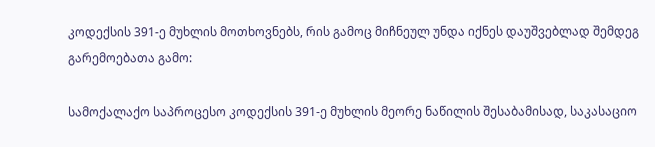კოდექსის 391-ე მუხლის მოთხოვნებს, რის გამოც მიჩნეულ უნდა იქნეს დაუშვებლად შემდეგ გარემოებათა გამო:

სამოქალაქო საპროცესო კოდექსის 391-ე მუხლის მეორე ნაწილის შესაბამისად, საკასაციო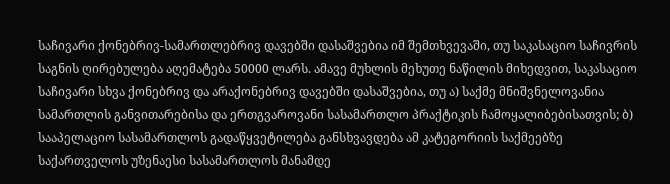საჩივარი ქონებრივ-სამართლებრივ დავებში დასაშვებია იმ შემთხვევაში, თუ საკასაციო საჩივრის საგნის ღირებულება აღემატება 50000 ლარს. ამავე მუხლის მეხუთე ნაწილის მიხედვით, საკასაციო საჩივარი სხვა ქონებრივ და არაქონებრივ დავებში დასაშვებია, თუ ა) საქმე მნიშვნელოვანია სამართლის განვითარებისა და ერთგვაროვანი სასამართლო პრაქტიკის ჩამოყალიბებისათვის; ბ) სააპელაციო სასამართლოს გადაწყვეტილება განსხვავდება ამ კატეგორიის საქმეებზე საქართველოს უზენაესი სასამართლოს მანამდე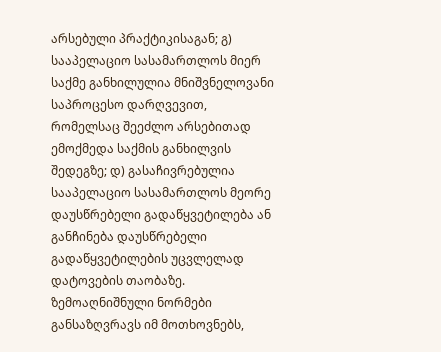არსებული პრაქტიკისაგან; გ) სააპელაციო სასამართლოს მიერ საქმე განხილულია მნიშვნელოვანი საპროცესო დარღვევით, რომელსაც შეეძლო არსებითად ემოქმედა საქმის განხილვის შედეგზე; დ) გასაჩივრებულია სააპელაციო სასამართლოს მეორე დაუსწრებელი გადაწყვეტილება ან განჩინება დაუსწრებელი გადაწყვეტილების უცვლელად დატოვების თაობაზე. ზემოაღნიშნული ნორმები განსაზღვრავს იმ მოთხოვნებს,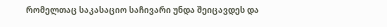რომელთაც საკასაციო საჩივარი უნდა შეიცავდეს და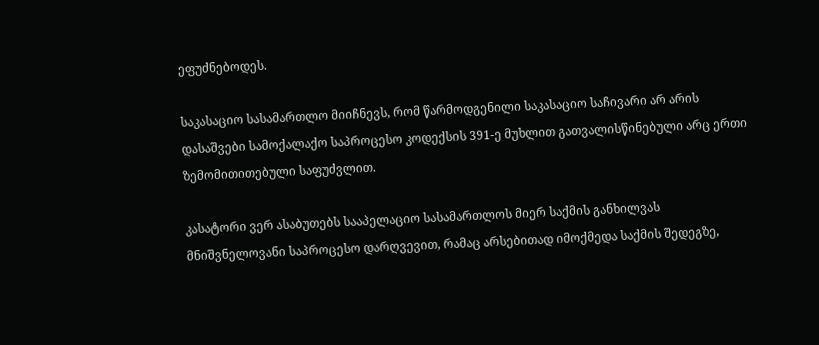ეფუძნებოდეს.

საკასაციო სასამართლო მიიჩნევს, რომ წარმოდგენილი საკასაციო საჩივარი არ არის დასაშვები სამოქალაქო საპროცესო კოდექსის 391-ე მუხლით გათვალისწინებული არც ერთი ზემომითითებული საფუძვლით.

კასატორი ვერ ასაბუთებს სააპელაციო სასამართლოს მიერ საქმის განხილვას მნიშვნელოვანი საპროცესო დარღვევით, რამაც არსებითად იმოქმედა საქმის შედეგზე,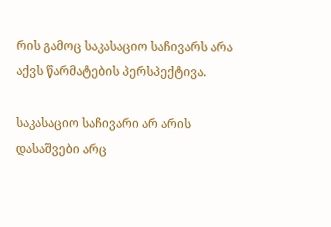რის გამოც საკასაციო საჩივარს არა აქვს წარმატების პერსპექტივა.

საკასაციო საჩივარი არ არის დასაშვები არც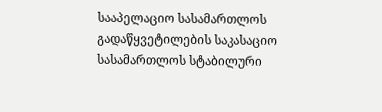სააპელაციო სასამართლოს გადაწყვეტილების საკასაციო სასამართლოს სტაბილური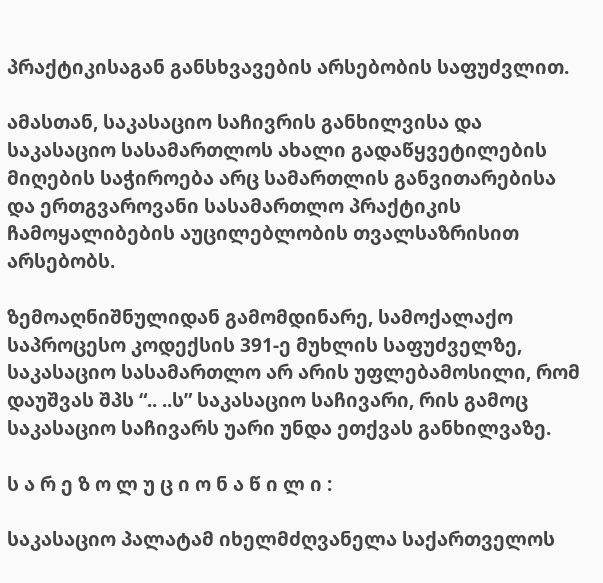პრაქტიკისაგან განსხვავების არსებობის საფუძვლით.

ამასთან, საკასაციო საჩივრის განხილვისა და საკასაციო სასამართლოს ახალი გადაწყვეტილების მიღების საჭიროება არც სამართლის განვითარებისა და ერთგვაროვანი სასამართლო პრაქტიკის ჩამოყალიბების აუცილებლობის თვალსაზრისით არსებობს.

ზემოაღნიშნულიდან გამომდინარე, სამოქალაქო საპროცესო კოდექსის 391-ე მუხლის საფუძველზე, საკასაციო სასამართლო არ არის უფლებამოსილი, რომ დაუშვას შპს “.. ..ს” საკასაციო საჩივარი, რის გამოც საკასაციო საჩივარს უარი უნდა ეთქვას განხილვაზე.

ს ა რ ე ზ ო ლ უ ც ი ო ნ ა წ ი ლ ი :

საკასაციო პალატამ იხელმძღვანელა საქართველოს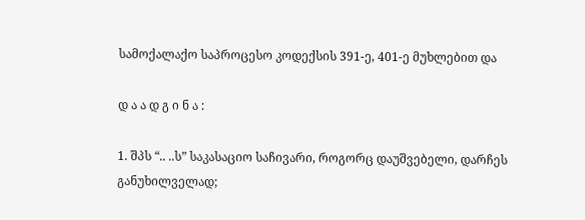სამოქალაქო საპროცესო კოდექსის 391-ე, 401-ე მუხლებით და

დ ა ა დ გ ი ნ ა :

1. შპს “.. ..ს” საკასაციო საჩივარი, როგორც დაუშვებელი, დარჩეს განუხილველად;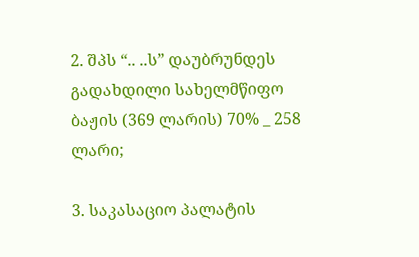2. შპს “.. ..ს” დაუბრუნდეს გადახდილი სახელმწიფო ბაჟის (369 ლარის) 70% _ 258 ლარი;

3. საკასაციო პალატის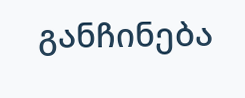განჩინება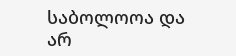საბოლოოა და არ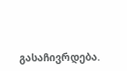გასაჩივრდება.